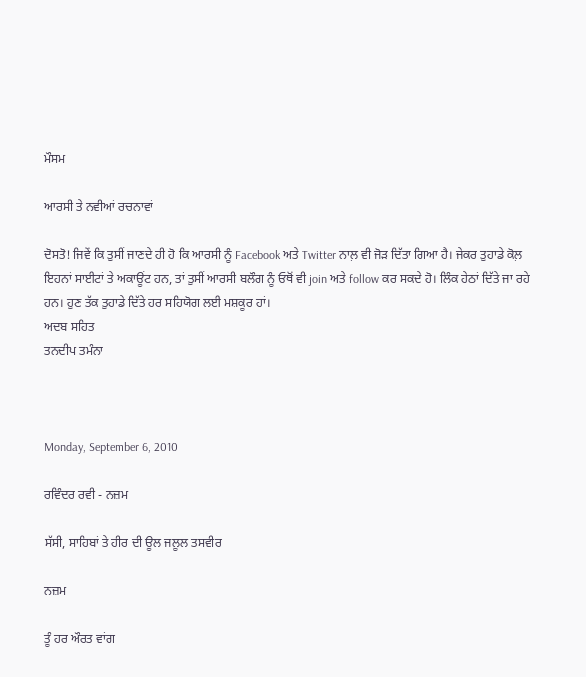ਮੌਸਮ

ਆਰਸੀ ਤੇ ਨਵੀਆਂ ਰਚਨਾਵਾਂ

ਦੋਸਤੋ! ਜਿਵੇਂ ਕਿ ਤੁਸੀਂ ਜਾਣਦੇ ਹੀ ਹੋ ਕਿ ਆਰਸੀ ਨੂੰ Facebook ਅਤੇ Twitter ਨਾਲ਼ ਵੀ ਜੋੜ ਦਿੱਤਾ ਗਿਆ ਹੈ। ਜੇਕਰ ਤੁਹਾਡੇ ਕੋਲ਼ ਇਹਨਾਂ ਸਾਈਟਾਂ ਤੇ ਅਕਾਊਂਟ ਹਨ, ਤਾਂ ਤੁਸੀਂ ਆਰਸੀ ਬਲੌਗ ਨੂੰ ਓਥੋਂ ਵੀ join ਅਤੇ follow ਕਰ ਸਕਦੇ ਹੋ। ਲਿੰਕ ਹੇਠਾਂ ਦਿੱਤੇ ਜਾ ਰਹੇ ਹਨ। ਹੁਣ ਤੱਕ ਤੁਹਾਡੇ ਦਿੱਤੇ ਹਰ ਸਹਿਯੋਗ ਲਈ ਮਸ਼ਕੂਰ ਹਾਂ।
ਅਦਬ ਸਹਿਤ
ਤਨਦੀਪ ਤਮੰਨਾ



Monday, September 6, 2010

ਰਵਿੰਦਰ ਰਵੀ - ਨਜ਼ਮ

ਸੱਸੀ, ਸਾਹਿਬਾਂ ਤੇ ਹੀਰ ਦੀ ਊਲ ਜਲੂਲ ਤਸਵੀਰ

ਨਜ਼ਮ

ਤੂੰ ਹਰ ਔਰਤ ਵਾਂਗ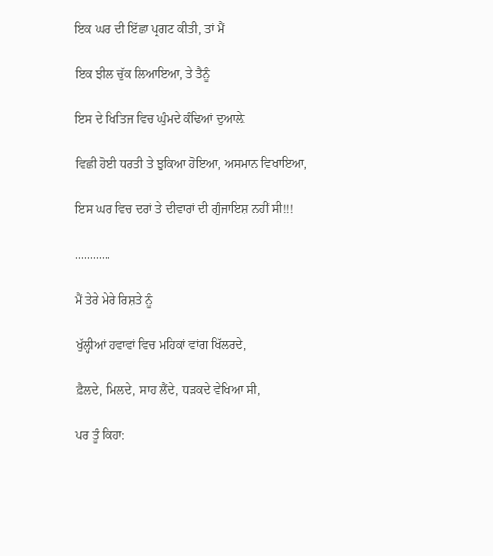ਇਕ ਘਰ ਦੀ ਇੱਛਾ ਪ੍ਰਗਟ ਕੀਤੀ, ਤਾਂ ਮੈਂ

ਇਕ ਝੀਲ ਚੁੱਕ ਲਿਆਇਆ, ਤੇ ਤੈਨੂੰ

ਇਸ ਦੇ ਖਿਤਿਜ ਵਿਚ ਘੁੰਮਦੇ ਕੰਢਿਆਂ ਦੁਆਲ਼ੇ

ਵਿਛੀ ਹੋਈ ਧਰਤੀ ਤੇ ਝੁਕਿਆ ਹੋਇਆ, ਅਸਮਾਨ ਵਿਖਾਇਆ,

ਇਸ ਘਰ ਵਿਚ ਦਰਾਂ ਤੇ ਦੀਵਾਰਾਂ ਦੀ ਗੁੰਜਾਇਸ਼ ਨਹੀਂ ਸੀ!!!

............

ਮੈਂ ਤੇਰੇ ਮੇਰੇ ਰਿਸ਼ਤੇ ਨੂੰ

ਖੁੱਲ੍ਹੀਆਂ ਹਵਾਵਾਂ ਵਿਚ ਮਹਿਕਾਂ ਵਾਂਗ ਖਿੱਲਰਦੇ,

ਫ਼ੈਲਦੇ, ਮਿਲਦੇ, ਸਾਹ ਲੈਂਦੇ, ਧੜਕਦੇ ਵੇਖਿਆ ਸੀ,

ਪਰ ਤੂੰ ਕਿਹਾ: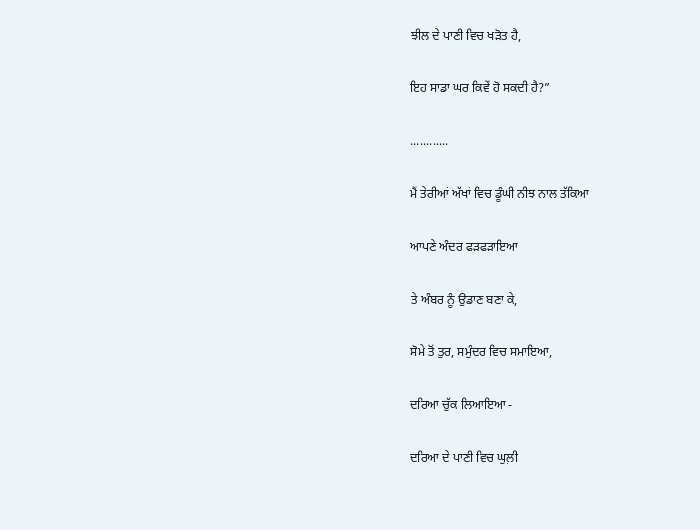ਝੀਲ ਦੇ ਪਾਣੀ ਵਿਚ ਖੜੋਤ ਹੈ,

ਇਹ ਸਾਡਾ ਘਰ ਕਿਵੇਂ ਹੋ ਸਕਦੀ ਹੈ?”

............

ਮੈਂ ਤੇਰੀਆਂ ਅੱਖਾਂ ਵਿਚ ਡੂੰਘੀ ਨੀਝ ਨਾਲ ਤੱਕਿਆ

ਆਪਣੇ ਅੰਦਰ ਫੜਫੜਾਇਆ

ਤੇ ਅੰਬਰ ਨੂੰ ਉਡਾਣ ਬਣਾ ਕੇ,

ਸੋਮੇ ਤੋਂ ਤੁਰ, ਸਮੁੰਦਰ ਵਿਚ ਸਮਾਇਆ,

ਦਰਿਆ ਚੁੱਕ ਲਿਆਇਆ -

ਦਰਿਆ ਦੇ ਪਾਣੀ ਵਿਚ ਘੁਲ਼ੀ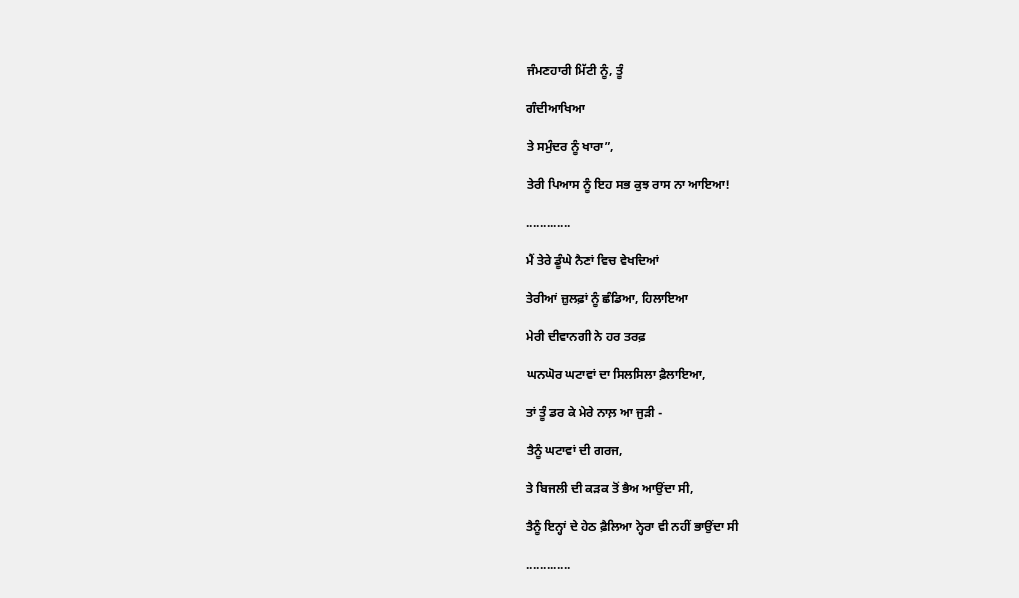ਜੰਮਣਹਾਰੀ ਮਿੱਟੀ ਨੂੰ, ਤੂੰ

ਗੰਦੀਆਖਿਆ

ਤੇ ਸਮੁੰਦਰ ਨੂੰ ਖਾਰਾ”,

ਤੇਰੀ ਪਿਆਸ ਨੂੰ ਇਹ ਸਭ ਕੁਝ ਰਾਸ ਨਾ ਆਇਆ!

.............

ਮੈਂ ਤੇਰੇ ਡੂੰਘੇ ਨੈਣਾਂ ਵਿਚ ਵੇਖਦਿਆਂ

ਤੇਰੀਆਂ ਜ਼ੁਲਫ਼ਾਂ ਨੂੰ ਛੰਡਿਆ, ਹਿਲਾਇਆ

ਮੇਰੀ ਦੀਵਾਨਗੀ ਨੇ ਹਰ ਤਰਫ਼

ਘਨਘੋਰ ਘਟਾਵਾਂ ਦਾ ਸਿਲਸਿਲਾ ਫ਼ੈਲਾਇਆ,

ਤਾਂ ਤੂੰ ਡਰ ਕੇ ਮੇਰੇ ਨਾਲ਼ ਆ ਜੁੜੀ -

ਤੈਨੂੰ ਘਟਾਵਾਂ ਦੀ ਗਰਜ,

ਤੇ ਬਿਜਲੀ ਦੀ ਕੜਕ ਤੋਂ ਭੈਅ ਆਉਂਦਾ ਸੀ,

ਤੈਨੂੰ ਇਨ੍ਹਾਂ ਦੇ ਹੇਠ ਫ਼ੈਲਿਆ ਨ੍ਹੇਰਾ ਵੀ ਨਹੀਂ ਭਾਉਂਦਾ ਸੀ

.............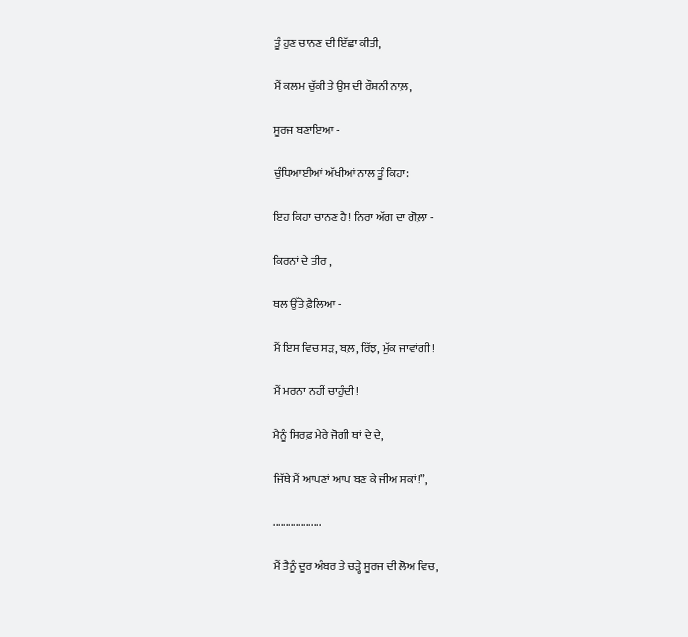ਤੂੰ ਹੁਣ ਚਾਨਣ ਦੀ ਇੱਛਾ ਕੀਤੀ,

ਮੈਂ ਕਲਮ ਚੁੱਕੀ ਤੇ ਉਸ ਦੀ ਰੌਸ਼ਨੀ ਨਾਲ਼,

ਸੂਰਜ ਬਣਾਇਆ -

ਚੁੰਧਿਆਈਆਂ ਅੱਖੀਆਂ ਨਾਲ ਤੂੰ ਕਿਹਾ:

ਇਹ ਕਿਹਾ ਚਾਨਣ ਹੈ! ਨਿਰਾ ਅੱਗ ਦਾ ਗੋਲ਼ਾ -

ਕਿਰਨਾਂ ਦੇ ਤੀਰ ,

ਥਲ ਉੱਤੇ ਫ਼ੈਲਿਆ -

ਮੈਂ ਇਸ ਵਿਚ ਸੜ, ਬਲ਼, ਰਿੱਝ, ਮੁੱਕ ਜਾਵਾਂਗੀ!

ਮੈਂ ਮਰਨਾ ਨਹੀਂ ਚਾਹੁੰਦੀ!

ਮੈਨੂੰ ਸਿਰਫ਼ ਮੇਰੇ ਜੋਗੀ ਥਾਂ ਦੇ ਦੇ,

ਜਿੱਥੇ ਮੈਂ ਆਪਣਾਂ ਆਪ ਬਣ ਕੇ ਜੀਅ ਸਕਾਂ!”,

...................

ਮੈਂ ਤੈਨੂੰ ਦੂਰ ਅੰਬਰ ਤੇ ਚੜ੍ਹੇ ਸੂਰਜ ਦੀ ਲੋਅ ਵਿਚ,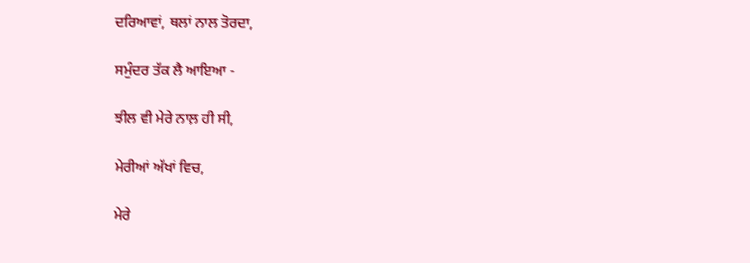ਦਰਿਆਵਾਂ, ਥਲਾਂ ਨਾਲ ਤੋਰਦਾ,

ਸਮੁੰਦਰ ਤੱਕ ਲੈ ਆਇਆ -

ਝੀਲ ਵੀ ਮੇਰੇ ਨਾਲ਼ ਹੀ ਸੀ,

ਮੇਰੀਆਂ ਅੱਖਾਂ ਵਿਚ,

ਮੇਰੇ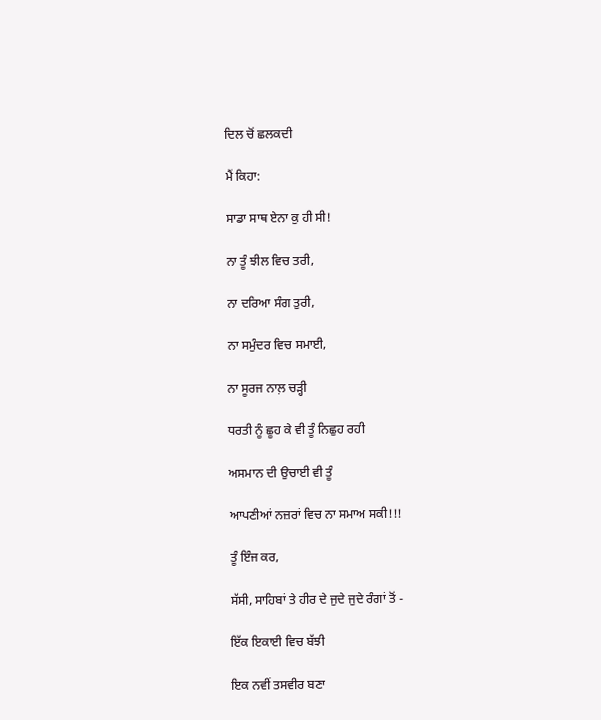ਦਿਲ ਚੋਂ ਛਲਕਦੀ

ਮੈਂ ਕਿਹਾ:

ਸਾਡਾ ਸਾਥ ਏਨਾ ਕੁ ਹੀ ਸੀ!

ਨਾ ਤੂੰ ਝੀਲ ਵਿਚ ਤਰੀ,

ਨਾ ਦਰਿਆ ਸੰਗ ਤੁਰੀ,

ਨਾ ਸਮੁੰਦਰ ਵਿਚ ਸਮਾਈ,

ਨਾ ਸੂਰਜ ਨਾਲ਼ ਚੜ੍ਹੀ

ਧਰਤੀ ਨੂੰ ਛੂਹ ਕੇ ਵੀ ਤੂੰ ਨਿਛੁਹ ਰਹੀ

ਅਸਮਾਨ ਦੀ ਉਚਾਈ ਵੀ ਤੂੰ

ਆਪਣੀਆਂ ਨਜ਼ਰਾਂ ਵਿਚ ਨਾ ਸਮਾਅ ਸਕੀ!!!

ਤੂੰ ਇੰਜ ਕਰ,

ਸੱਸੀ, ਸਾਹਿਬਾਂ ਤੇ ਹੀਰ ਦੇ ਜੁਦੇ ਜੁਦੇ ਰੰਗਾਂ ਤੋਂ -

ਇੱਕ ਇਕਾਈ ਵਿਚ ਬੱਝੀ

ਇਕ ਨਵੀਂ ਤਸਵੀਰ ਬਣਾ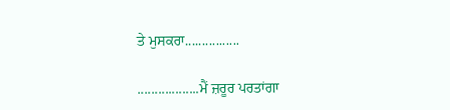ਤੇ ਮੁਸਕਰਾ................

..................ਮੈਂ ਜ਼ਰੂਰ ਪਰਤਾਂਗਾ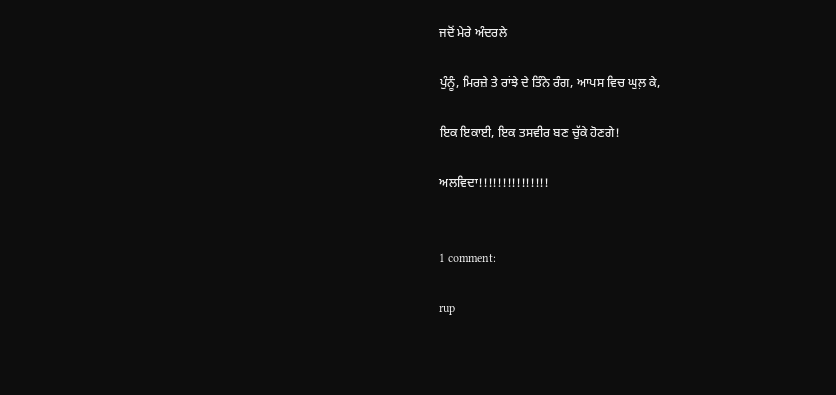ਜਦੋਂ ਮੇਰੇ ਅੰਦਰਲੇ

ਪੁੰਨੂੰ, ਮਿਰਜ਼ੇ ਤੇ ਰਾਂਝੇ ਦੇ ਤਿੰਨੇ ਰੰਗ, ਆਪਸ ਵਿਚ ਘੁਲ਼ ਕੇ,

ਇਕ ਇਕਾਈ, ਇਕ ਤਸਵੀਰ ਬਣ ਚੁੱਕੇ ਹੋਣਗੇ!

ਅਲਵਿਦਾ!!!!!!!!!!!!!!!


1 comment:

rup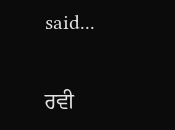said...

ਰਵੀ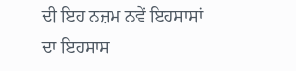ਦੀ ਇਹ ਨਜ਼ਮ ਨਵੇਂ ਇਹਸਾਸਾਂ ਦਾ ਇਹਸਾਸ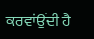ਕਰਵਾਂਉਂਦੀ ਹੈ